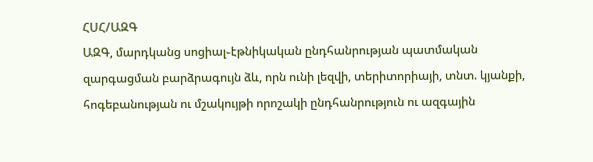ՀՍՀ/ԱԶԳ
ԱԶԳ, մարդկանց սոցիալ֊էթնիկական ընդհանրության պատմական զարգացման բարձրագույն ձև, որն ունի լեզվի, տերիտորիայի, տնտ. կյանքի, հոգեբանության ու մշակույթի որոշակի ընդհանրություն ու ազգային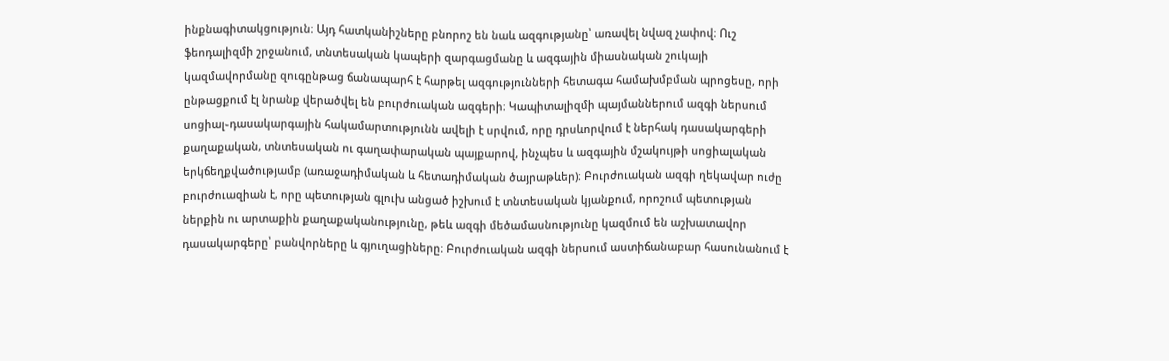ինքնագիտակցություն։ Այդ հատկանիշները բնորոշ են նաև ազգությանը՝ առավել նվազ չափով։ Ուշ ֆեոդալիզմի շրջանում, տնտեսական կապերի զարգացմանը և ազգային միասնական շուկայի կազմավորմանը զուգընթաց ճանապարհ է հարթել ազգությունների հետագա համախմբման պրոցեսը, որի ընթացքում էլ նրանք վերածվել են բուրժուական ազգերի։ Կապիտալիզմի պայմաններում ազգի ներսում սոցիալ֊դասակարգային հակամարտությունն ավելի է սրվում, որը դրսևորվում է ներհակ դասակարգերի քաղաքական, տնտեսական ու գաղափարական պայքարով, ինչպես և ազգային մշակույթի սոցիալական երկճեղքվածությամբ (առաջադիմական և հետադիմական ծայրաթևեր)։ Բուրժուական ազգի ղեկավար ուժը բուրժուազիան է, որը պետության գլուխ անցած իշխում է տնտեսական կյանքում, որոշում պետության ներքին ու արտաքին քաղաքականությունը, թեև ազգի մեծամասնությունը կազմում են աշխատավոր դասակարգերը՝ բանվորները և գյուղացիները։ Բուրժուական ազգի ներսում աստիճանաբար հասունանում է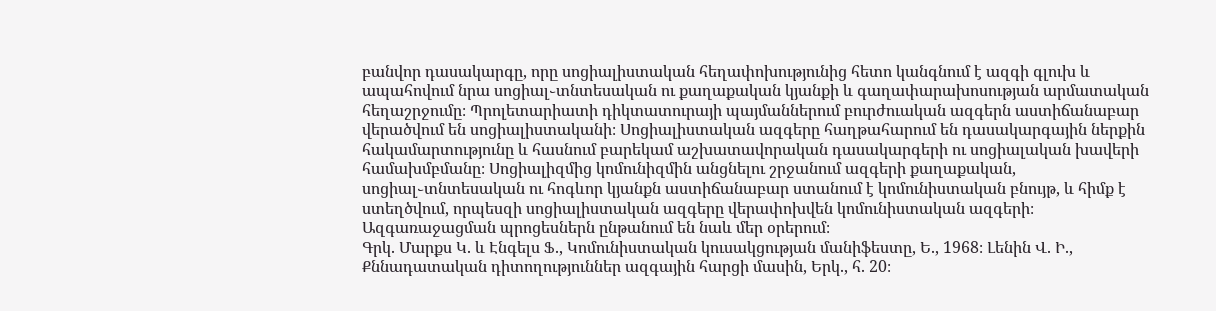բանվոր դասակարգը, որը սոցիալիստական հեղափոխությունից հետո կանգնում է ազգի գլուխ և ապահովում նրա սոցիալ֊տնտեսական ու քաղաքական կյանքի և գաղափարախոսության արմատական հեղաշրջումը։ Պրոլետարիատի դիկտատուրայի պայմաններում բուրժուական ազգերն աստիճանաբար վերածվում են սոցիալիստականի։ Սոցիալիստական ազգերը հաղթահարում են դասակարգային ներքին հակամարտությունը և հասնում բարեկամ աշխատավորական դասակարգերի ու սոցիալական խավերի համախմբմանը։ Սոցիալիզմից կոմունիզմին անցնելու շրջանում ազգերի քաղաքական, սոցիալ֊տնտեսական ու հոգևոր կյանքն աստիճանաբար ստանում է կոմունիստական բնույթ, և հիմք է ստեղծվում, որպեսզի սոցիալիստական ազգերը վերափոխվեն կոմունիստական ազգերի։
Ազգառաջացման պրոցեսներն ընթանում են նաև մեր օրերում։
Գրկ. Մարքս Կ. և Էնգելս Ֆ., Կոմունիստական կուսակցության մանիֆեստը, Ե., 1968։ Լենին Վ. Ի., Քննադատական դիտողություններ ազգային հարցի մասին, Երկ., հ. 20։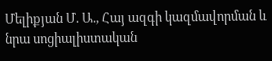Մելիքյան Մ. Ա., Հայ ազգի կազմավորման և նրա սոցիալիստական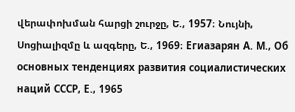վերափոխման հարցի շուրջը, Ե., 1957։ Նույնի, Սոցիալիզմը և ազգերը, Ե., 1969։ Егиазарян А. М., Об основных тенденциях развития социалистических наций СССР, Е., 1965